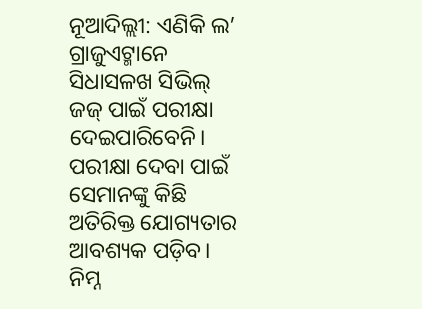ନୂଆଦିଲ୍ଲୀ: ଏଣିକି ଲ’ ଗ୍ରାଜୁଏଟ୍ମାନେ ସିଧାସଳଖ ସିଭିଲ୍ ଜଜ୍ ପାଇଁ ପରୀକ୍ଷା ଦେଇପାରିବେନି। ପରୀକ୍ଷା ଦେବା ପାଇଁ ସେମାନଙ୍କୁ କିଛି ଅତିରିକ୍ତ ଯୋଗ୍ୟତାର ଆବଶ୍ୟକ ପଡ଼ିବ। ନିମ୍ନ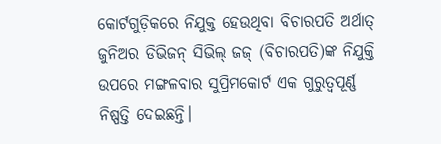କୋର୍ଟଗୁଡ଼ିକରେ ନିଯୁକ୍ତ ହେଉଥିବା ବିଚାରପତି ଅର୍ଥାତ୍ ଜୁନିଅର ଡିଭିଜନ୍ ସିଭିଲ୍ ଜଜ୍ (ବିଚାରପତି)ଙ୍କ ନିଯୁକ୍ତି ଉପରେ ମଙ୍ଗଳବାର ସୁପ୍ରିମକୋର୍ଟ ଏକ ଗୁରୁତ୍ୱପୂର୍ଣ୍ଣ ନିଷ୍ପତ୍ତି ଦେଇଛନ୍ତି।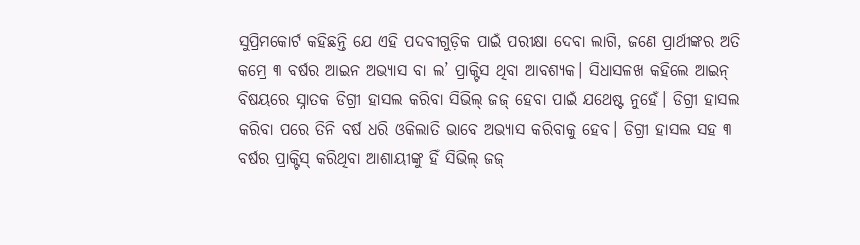ସୁପ୍ରିମକୋର୍ଟ କହିଛନ୍ତି ଯେ ଏହି ପଦବୀଗୁଡ଼ିକ ପାଇଁ ପରୀକ୍ଷା ଦେବା ଲାଗି, ଜଣେ ପ୍ରାର୍ଥୀଙ୍କର ଅତି କମ୍ରେ ୩ ବର୍ଷର ଆଇନ ଅଭ୍ୟାସ ବା ଲ’ ପ୍ରାକ୍ଟିସ ଥିବା ଆବଶ୍ୟକ। ସିଧାସଳଖ କହିଲେ ଆଇନ୍ ବିଷୟରେ ସ୍ନାତକ ଡିଗ୍ରୀ ହାସଲ କରିବା ସିଭିଲ୍ ଜଜ୍ ହେବା ପାଇଁ ଯଥେଷ୍ଟ ନୁହେଁ। ଡିଗ୍ରୀ ହାସଲ କରିବା ପରେ ତିନି ବର୍ଷ ଧରି ଓକିଲାତି ଭାବେ ଅଭ୍ୟାସ କରିବାକୁ ହେବ। ଡିଗ୍ରୀ ହାସଲ ସହ ୩ ବର୍ଷର ପ୍ରାକ୍ଟିସ୍ କରିଥିବା ଆଶାୟୀଙ୍କୁ ହିଁ ସିଭିଲ୍ ଜଜ୍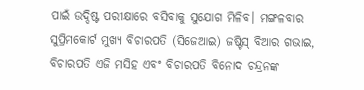ପାଇଁ ଉଦ୍ଦିଷ୍ଟ ପରୀକ୍ଷାରେ ବସିବାକୁ ସୁଯୋଗ ମିଳିବ। ମଙ୍ଗଳବାର ସୁପ୍ରିମକୋର୍ଟ ମୁଖ୍ୟ ବିଚାରପତି (ସିଜେଆଇ) ଜଷ୍ଟିସ୍ ବିଆର ଗଭାଇ, ବିଚାରପତି ଏଜି ମସିହ ଏବଂ ବିଚାରପତି ବିନୋଦ ଚନ୍ଦ୍ରନଙ୍କ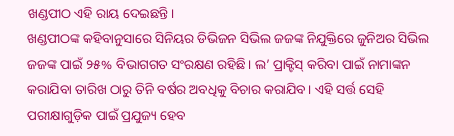ଖଣ୍ଡପୀଠ ଏହି ରାୟ ଦେଇଛନ୍ତି।
ଖଣ୍ଡପୀଠଙ୍କ କହିବାନୁସାରେ ସିନିୟର ଡିଭିଜନ ସିଭିଲ ଜଜଙ୍କ ନିଯୁକ୍ତିରେ ଜୁନିଅର ସିଭିଲ ଜଜଙ୍କ ପାଇଁ ୨୫% ବିଭାଗଗତ ସଂରକ୍ଷଣ ରହିଛି। ଲ’ ପ୍ରାକ୍ଟିସ୍ କରିବା ପାଇଁ ନାମାଙ୍କନ କରାଯିବା ତାରିଖ ଠାରୁ ତିନି ବର୍ଷର ଅବଧିକୁ ବିଚାର କରାଯିବ। ଏହି ସର୍ତ୍ତ ସେହି ପରୀକ୍ଷାଗୁଡ଼ିକ ପାଇଁ ପ୍ରଯୁଜ୍ୟ ହେବ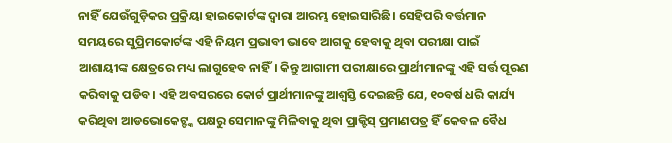ନାହିଁ ଯେଉଁଗୁଡ଼ିକର ପ୍ରକ୍ରିୟା ହାଇକୋର୍ଟଙ୍କ ଦ୍ୱାରା ଆରମ୍ଭ ହୋଇସାରିଛି। ସେହିପରି ବର୍ତ୍ତମାନ ସମୟରେ ସୁପ୍ରିମକୋର୍ଟଙ୍କ ଏହି ନିୟମ ପ୍ରଭାବୀ ଭାବେ ଆଗକୁ ହେବାକୁ ଥିବା ପରୀକ୍ଷା ପାଇଁ ଆଶାୟୀଙ୍କ କ୍ଷେତ୍ରରେ ମଧ୍ୟ ଲାଗୁହେବ ନାହିଁ। କିନ୍ତୁ ଆଗାମୀ ପରୀକ୍ଷାରେ ପ୍ରାର୍ଥୀମାନଙ୍କୁ ଏହି ସର୍ତ୍ତ ପୂରଣ କରିବାକୁ ପଡିବ। ଏହି ଅବସରରେ କୋର୍ଟ ପ୍ରାର୍ଥୀମାନଙ୍କୁ ଆଶ୍ୱସ୍ତି ଦେଇଛନ୍ତି ଯେ, ୧୦ବର୍ଷ ଧରି କାର୍ଯ୍ୟ କରିଥିବା ଆଡଭୋକେଟ୍ଙ୍କ ପକ୍ଷରୁ ସେମାନଙ୍କୁ ମିଳିବାକୁ ଥିବା ପ୍ରାକ୍ଟିସ୍ ପ୍ରମାଣପତ୍ର ହିଁ କେବଳ ବୈଧ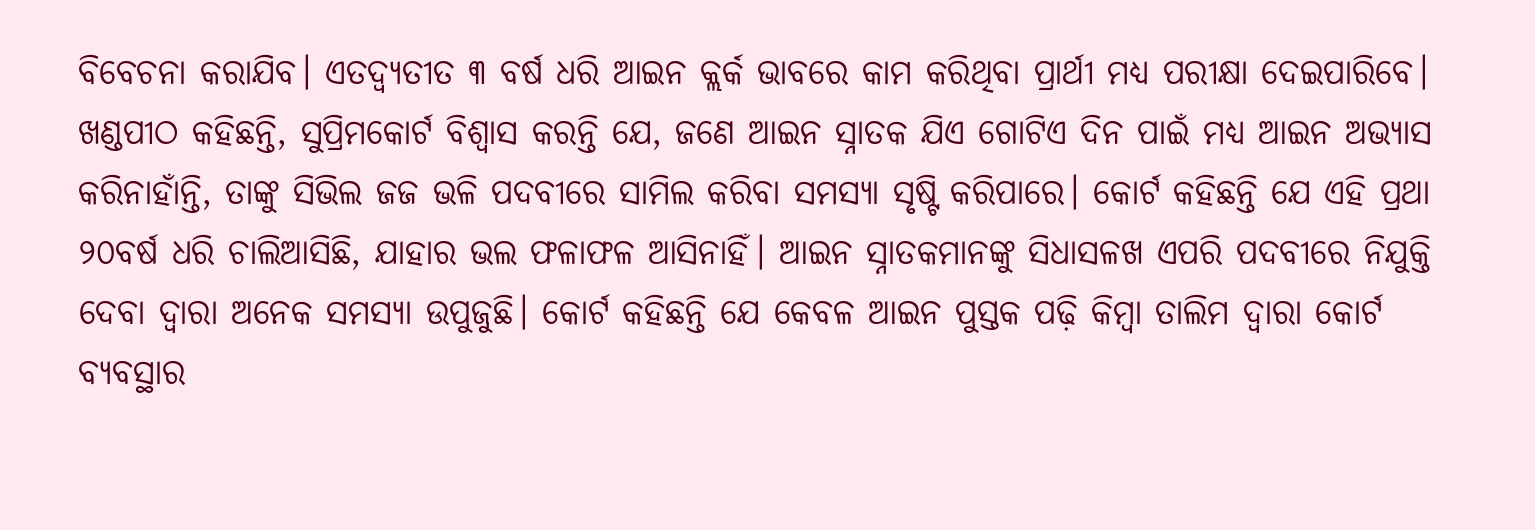ବିବେଚନା କରାଯିବ। ଏତଦ୍ବ୍ୟତୀତ ୩ ବର୍ଷ ଧରି ଆଇନ କ୍ଲର୍କ ଭାବରେ କାମ କରିଥିବା ପ୍ରାର୍ଥୀ ମଧ୍ୟ ପରୀକ୍ଷା ଦେଇପାରିବେ।
ଖଣ୍ଡପୀଠ କହିଛନ୍ତି, ସୁପ୍ରିମକୋର୍ଟ ବିଶ୍ୱାସ କରନ୍ତି ଯେ, ଜଣେ ଆଇନ ସ୍ନାତକ ଯିଏ ଗୋଟିଏ ଦିନ ପାଇଁ ମଧ୍ୟ ଆଇନ ଅଭ୍ୟାସ କରିନାହାଁନ୍ତି, ତାଙ୍କୁ ସିଭିଲ ଜଜ ଭଳି ପଦବୀରେ ସାମିଲ କରିବା ସମସ୍ୟା ସୃଷ୍ଟି କରିପାରେ। କୋର୍ଟ କହିଛନ୍ତି ଯେ ଏହି ପ୍ରଥା ୨୦ବର୍ଷ ଧରି ଚାଲିଆସିଛି, ଯାହାର ଭଲ ଫଳାଫଳ ଆସିନାହିଁ। ଆଇନ ସ୍ନାତକମାନଙ୍କୁ ସିଧାସଳଖ ଏପରି ପଦବୀରେ ନିଯୁକ୍ତି ଦେବା ଦ୍ୱାରା ଅନେକ ସମସ୍ୟା ଉପୁଜୁଛି। କୋର୍ଟ କହିଛନ୍ତି ଯେ କେବଳ ଆଇନ ପୁସ୍ତକ ପଢ଼ି କିମ୍ବା ତାଲିମ ଦ୍ୱାରା କୋର୍ଟ ବ୍ୟବସ୍ଥାର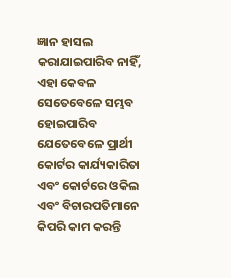ଜ୍ଞାନ ହାସଲ କରାଯାଇପାରିବ ନାହିଁ, ଏହା କେବଳ ସେତେବେଳେ ସମ୍ଭବ ହୋଇପାରିବ ଯେତେବେଳେ ପ୍ରାର୍ଥୀ କୋର୍ଟର କାର୍ଯ୍ୟକାରିତା ଏବଂ କୋର୍ଟରେ ଓକିଲ ଏବଂ ବିଚାରପତିମାନେ କିପରି କାମ କରନ୍ତି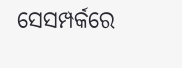ସେସମ୍ପର୍କରେ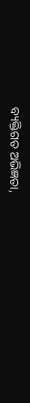ବ୍ୟକ୍ତିଗତ ଅଭିଜ୍ଞତା,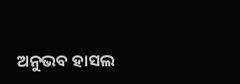ଅନୁଭବ ହାସଲ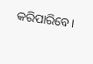କରିପାରିବେ।